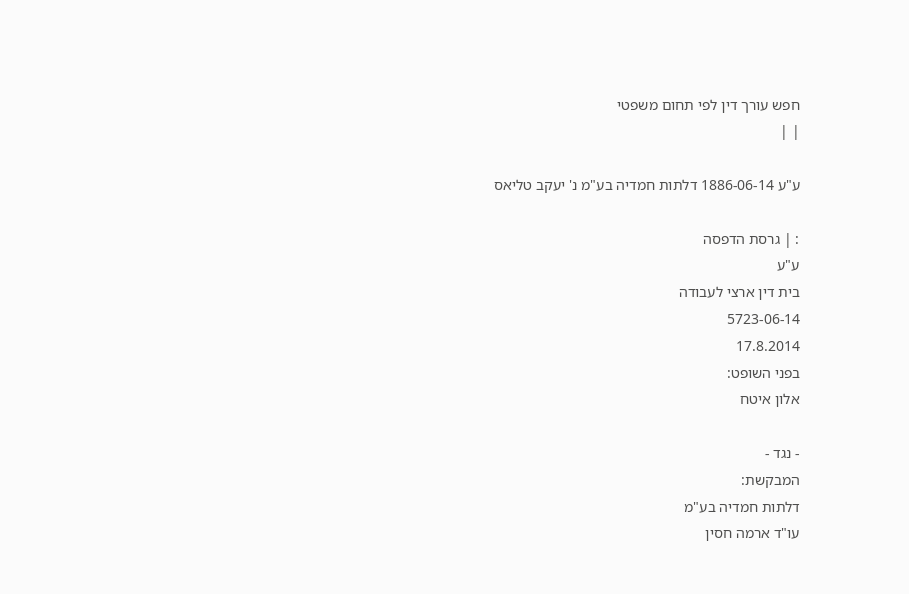חפש עורך דין לפי תחום משפטי
| |

ע"ע 1886-06-14 דלתות חמדיה בע"מ נ' יעקב טליאס

: | גרסת הדפסה
ע"ע
בית דין ארצי לעבודה
5723-06-14
17.8.2014
בפני השופט:
אלון איטח

- נגד -
המבקשת:
דלתות חמדיה בע"מ
עו"ד ארמה חסין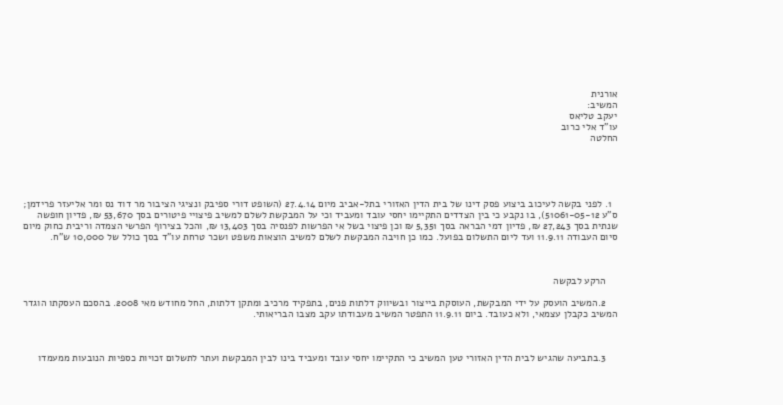אורנית
המשיב:
יעקב טליאס
עו"ד אלי כרוב
החלטה





  1. לפני בקשה לעיכוב ביצוע פסק דינו של בית הדין האזורי בתל-אביב מיום 27.4.14 (השופט דורי ספיבק ונציגי הציבור מר דוד נס ומר אליעזר פרידמן; ס"ע 51061-05-12), בו נקבע כי בין הצדדים התקיימו יחסי עובד ומעביד וכי על המבקשת לשלם למשיב פיצויי פיטורים בסך 53,670 ₪, פדיון חופשה שנתית בסך 27,243 ₪, פדיון דמי הבראה בסך 5,351 ₪ וכן פיצוי בשל אי הפרשות לפנסיה בסך 13,403 ₪, והכל בצירוף הפרשי הצמדה וריבית כחוק מיום סיום העבודה 11.9.11 ועד ליום התשלום בפועל. כמו כן חויבה המבקשת לשלם למשיב הוצאות משפט ושכר טרחת עו"ד בסך כולל של 10,000 ש"ח.



    הרקע לבקשה

    2.המשיב הועסק על ידי המבקשת, העוסקת בייצור ובשיווק דלתות פנים, בתפקיד מרכיב ומתקן דלתות, החל מחודש מאי 2008. בהסכם העסקתו הוגדר המשיב כקבלן עצמאי, ולא כעובד. ביום 11.9.11 התפטר המשיב מעבודתו עקב מצבו הבריאותי.



    3.בתביעה שהגיש לבית הדין האזורי טען המשיב כי התקיימו יחסי עובד ומעביד בינו לבין המבקשת ועתר לתשלום זכויות כספיות הנובעות ממעמדו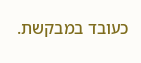כעובד במבקשת.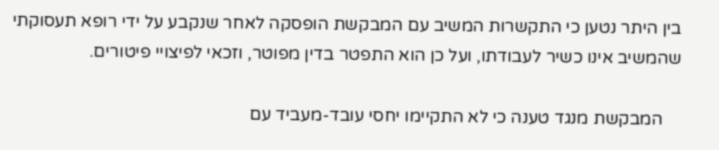בין היתר נטען כי התקשרות המשיב עם המבקשת הופסקה לאחר שנקבע על ידי רופא תעסוקתי שהמשיב אינו כשיר לעבודתו, ועל כן הוא התפטר בדין מפוטר, וזכאי לפיצויי פיטורים.

    המבקשת מנגד טענה כי לא התקיימו יחסי עובד-מעביד עם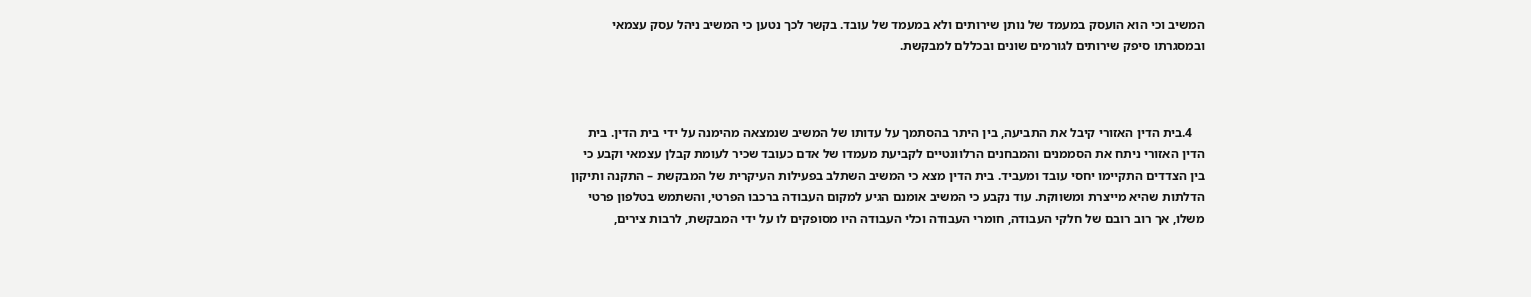המשיב וכי הוא הועסק במעמד של נותן שירותים ולא במעמד של עובד. בקשר לכך נטען כי המשיב ניהל עסק עצמאי ובמסגרתו סיפק שירותים לגורמים שונים ובכללם למבקשת.



    4.בית הדין האזורי קיבל את התביעה, בין היתר בהסתמך על עדותו של המשיב שנמצאה מהימנה על ידי בית הדין. בית הדין האזורי ניתח את הסממנים והמבחנים הרלוונטיים לקביעת מעמדו של אדם כעובד שכיר לעומת קבלן עצמאי וקבע כי בין הצדדים התקיימו יחסי עובד ומעביד. בית הדין מצא כי המשיב השתלב בפעילות העיקרית של המבקשת – התקנה ותיקון הדלתות שהיא מייצרת ומשווקת. עוד נקבע כי המשיב אומנם הגיע למקום העבודה ברכבו הפרטי, והשתמש בטלפון פרטי משלו, אך רוב רובם של חלקי העבודה, חומרי העבודה וכלי העבודה היו מסופקים לו על ידי המבקשת, לרבות צירים,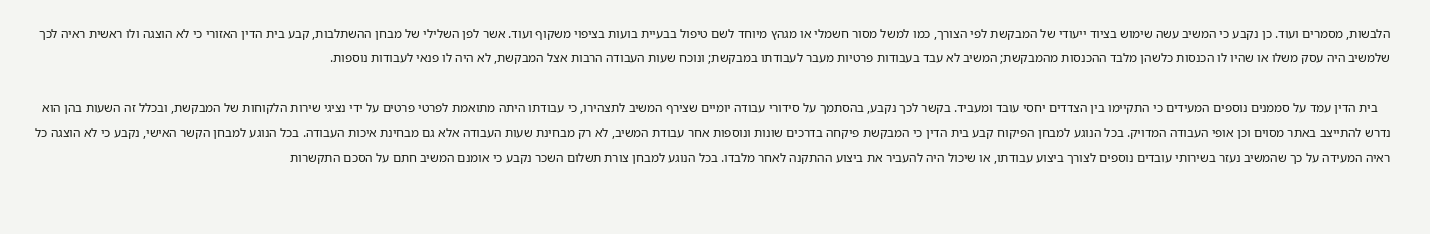הלבשות, מסמרים ועוד. כן נקבע כי המשיב עשה שימוש בציוד ייעודי של המבקשת לפי הצורך, כמו למשל מסור חשמלי או מגהץ מיוחד לשם טיפול בבעיית בועות בציפוי משקוף ועוד. אשר לפן השלילי של מבחן ההשתלבות, קבע בית הדין האזורי כי לא הוצגה ולו ראשית ראיה לכך שלמשיב היה עסק משלו או שהיו לו הכנסות כלשהן מלבד ההכנסות מהמבקשת; המשיב לא עבד בעבודות פרטיות מעבר לעבודתו במבקשת; ונוכח שעות העבודה הרבות אצל המבקשת, לא היה לו פנאי לעבודות נוספות.

    בית הדין עמד על סממנים נוספים המעידים כי התקיימו בין הצדדים יחסי עובד ומעביד. בקשר לכך נקבע, בהסתמך על סידורי עבודה יומיים שצירף המשיב לתצהירו, כי עבודתו היתה מתואמת לפרטי פרטים על ידי נציגי שירות הלקוחות של המבקשת, ובכלל זה השעות בהן הוא נדרש להתייצב באתר מסוים וכן אופי העבודה המדויק. בכל הנוגע למבחן הפיקוח קבע בית הדין כי המבקשת פיקחה בדרכים שונות ונוספות אחר עבודת המשיב, לא רק מבחינת שעות העבודה אלא גם מבחינת איכות העבודה. בכל הנוגע למבחן הקשר האישי, נקבע כי לא הוצגה כל ראיה המעידה על כך שהמשיב נעזר בשירותי עובדים נוספים לצורך ביצוע עבודתו, או שיכול היה להעביר את ביצוע ההתקנה לאחר מלבדו. בכל הנוגע למבחן צורת תשלום השכר נקבע כי אומנם המשיב חתם על הסכם התקשרות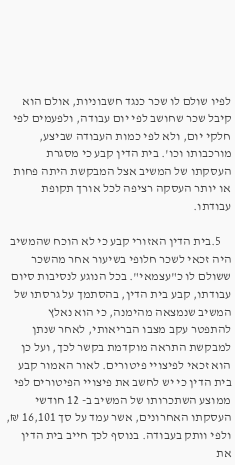לפיו שולם לו שכר כנגד חשבוניות, אולם הוא קיבל שכר שחושב לפי יום עבודה, ולפעמים לפי חלקי יום, ולא לפי כמות העבודה שביצע, מורכבותו וכו'. בית הדין קבע כי מסגרת העסקתו של המשיב אצל המבקשת היתה פחות או יותר העסקה רציפה לכל אורך תקופת עבודתו.

    5.בית הדין האזורי קבע כי לא הוכח שהמשיב היה זכאי לשכר חלופי בשיעור אחר מהשכר ששולם לו כ"עצמאי". בכל הנוגע לנסיבות סיום עבודתו, קבע בית הדין, בהסתמך על גרסתו של המשיב שנמצאה מהימנה, כי הוא נאלץ להתפטר עקב מצבו הבריאותי, לאחר שנתן למבקשת התראה מוקדמת בקשר לכך, ועל כן הוא זכאי לפיצויי פיטורים. לאור האמור קבע בית הדין כי יש לחשב את פיצויי הפיטורים לפי ממוצע השתכרותו של המשיב ב- 12 חודשי העסקתו האחרונים, אשר עמד על סך 16,101 ₪, ולפי וותק בעבודה. בנוסף לכך חייב בית הדין את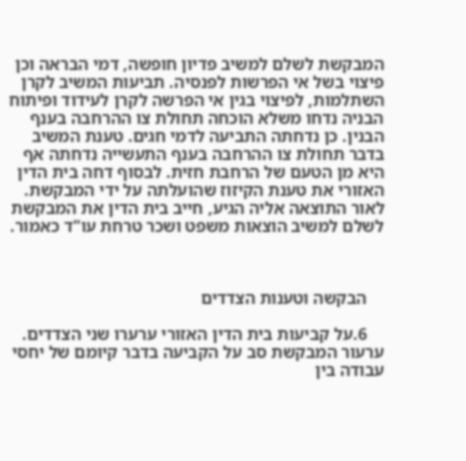המבקשת לשלם למשיב פדיון חופשה, דמי הבראה וכן פיצוי בשל אי הפרשות לפנסיה. תביעות המשיב לקרן השתלמות, לפיצוי בגין אי הפרשה לקרן לעידוד ופיתוח הבניה נדחו משלא הוכחה תחולת צו ההרחבה בענף הבנין. כן נדחתה התביעה לדמי חגים. טענת המשיב בדבר תחולת צו ההרחבה בענף התעשייה נדחתה אף היא מן הטעם של הרחבת חזית. לבסוף דחה בית הדין האזורי את טענת הקיזוז שהועלתה על ידי המבקשת. לאור התוצאה אליה הגיע, חייב בית הדין את המבקשת לשלם למשיב הוצאות משפט ושכר טרחת עו"ד כאמור.



    הבקשה וטענות הצדדים

    6.על קביעות בית הדין האזורי ערערו שני הצדדים. ערעור המבקשת סב על הקביעה בדבר קיומם של יחסי עבודה בין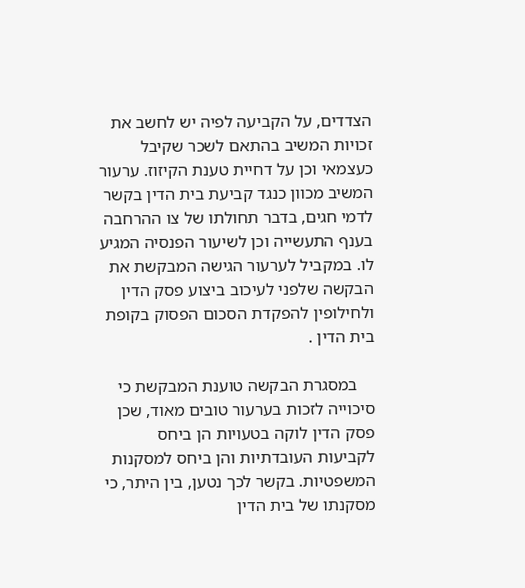הצדדים, על הקביעה לפיה יש לחשב את זכויות המשיב בהתאם לשכר שקיבל כעצמאי וכן על דחיית טענת הקיזוז. ערעור המשיב מכוון כנגד קביעת בית הדין בקשר לדמי חגים, בדבר תחולתו של צו ההרחבה בענף התעשייה וכן לשיעור הפנסיה המגיע לו. במקביל לערעור הגישה המבקשת את הבקשה שלפני לעיכוב ביצוע פסק הדין ולחילופין להפקדת הסכום הפסוק בקופת בית הדין .

    במסגרת הבקשה טוענת המבקשת כי סיכוייה לזכות בערעור טובים מאוד, שכן פסק הדין לוקה בטעויות הן ביחס לקביעות העובדתיות והן ביחס למסקנות המשפטיות. בקשר לכך נטען, בין היתר, כי מסקנתו של בית הדין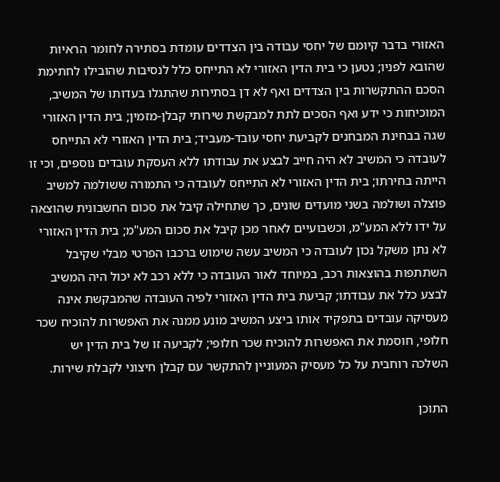האזורי בדבר קיומם של יחסי עבודה בין הצדדים עומדת בסתירה לחומר הראיות שהובא לפניו; נטען כי בית הדין האזורי לא התייחס כלל לנסיבות שהובילו לחתימת הסכם ההתקשרות בין הצדדים ואף לא דן בסתירות שהתגלו בעדותו של המשיב, המוכיחות כי ידע ואף הסכים לתת למבקשת שירותי קבלן-מזמין; בית הדין האזורי שגה בבחינת המבחנים לקביעת יחסי עובד-מעביד; בית הדין האזורי לא התייחס לעובדה כי המשיב לא היה חייב לבצע את עבודתו ללא העסקת עובדים נוספים, וכי זו הייתה בחירתו; בית הדין האזורי לא התייחס לעובדה כי התמורה ששולמה למשיב פוצלה ושולמה בשני מועדים שונים, כך שתחילה קיבל את סכום החשבונית שהוצאה על ידו ללא המע"מ, וכשבועיים לאחר מכן קיבל את סכום המע"מ; בית הדין האזורי לא נתן משקל נכון לעובדה כי המשיב עשה שימוש ברכבו הפרטי מבלי שקיבל השתתפות בהוצאות רכב, במיוחד לאור העובדה כי ללא רכב לא יכול היה המשיב לבצע כלל את עבודתו; קביעת בית הדין האזורי לפיה העובדה שהמבקשת אינה מעסיקה עובדים בתפקיד אותו ביצע המשיב מונע ממנה את האפשרות להוכיח שכר חלופי, חוסמת את האפשרות להוכיח שכר חלופי; לקביעה זו של בית הדין יש השלכה רוחבית על כל מעסיק המעוניין להתקשר עם קבלן חיצוני לקבלת שירות.

התוכן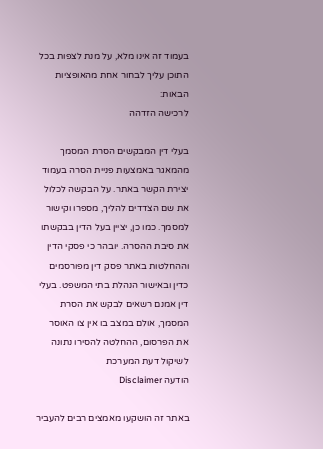בעמוד זה אינו מלא, על מנת לצפות בכל התוכן עליך לבחור אחת מהאופציות הבאות:
לרכישה הזדהה

בעלי דין המבקשים הסרת המסמך מהמאגר באמצעות פניית הסרה בעמוד יצירת הקשר באתר. על הבקשה לכלול את שם הצדדים להליך, מספרו וקישור למסמך. כמו כן, יציין בעל הדין בבקשתו את סיבת ההסרה. יובהר כי פסקי הדין וההחלטות באתר פסק דין מפורסמים כדין ובאישור הנהלת בתי המשפט. בעלי דין אמנם רשאים לבקש את הסרת המסמך, אולם במצב בו אין צו האוסר את הפרסום, ההחלטה להסירו נתונה לשיקול דעת המערכת
הודעה Disclaimer

באתר זה הושקעו מאמצים רבים להעביר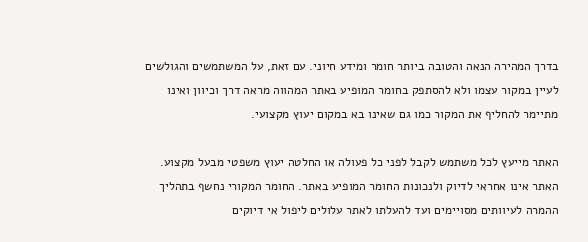בדרך המהירה הנאה והטובה ביותר חומר ומידע חיוני. עם זאת, על המשתמשים והגולשים לעיין במקור עצמו ולא להסתפק בחומר המופיע באתר המהווה מראה דרך וכיוון ואינו מתיימר להחליף את המקור כמו גם שאינו בא במקום יעוץ מקצועי.

האתר מייעץ לכל משתמש לקבל לפני כל פעולה או החלטה יעוץ משפטי מבעל מקצוע. האתר אינו אחראי לדיוק ולנכונות החומר המופיע באתר. החומר המקורי נחשף בתהליך ההמרה לעיוותים מסויימים ועד להעלתו לאתר עלולים ליפול אי דיוקים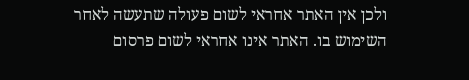ולכן אין האתר אחראי לשום פעולה שתעשה לאחר השימוש בו. האתר אינו אחראי לשום פרסום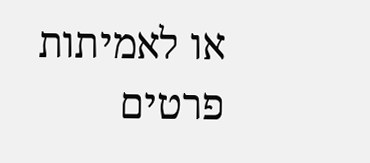או לאמיתות פרטים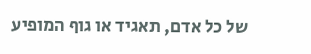של כל אדם, תאגיד או גוף המופיע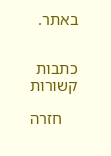באתר.


כתבות קשורות

    חזרה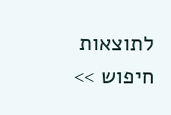לתוצאות חיפוש >>